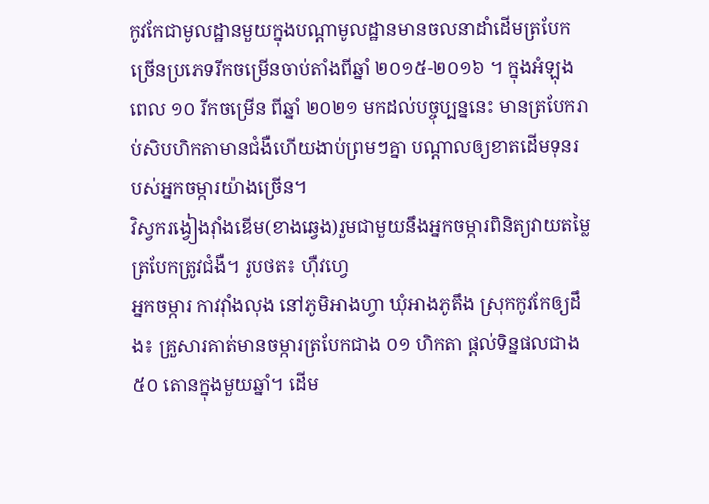កូវកែជាមូលដ្ឋានមួយក្នុងបណ្តាមូលដ្ឋានមានចលនាដាំដើមត្របែកច្រើនប្រភេទរីកចម្រើនចាប់តាំងពីឆ្នាំ ២០១៥-២០១៦ ។ ក្នុងអំឡុងពេល ១០ រីកចម្រើន ពីឆ្នាំ ២០២១ មកដល់បច្ចុប្បន្ននេះ មានត្របែករាប់សិបហិកតាមានជំងឺហើយងាប់ព្រមៗគ្នា បណ្ដាលឲ្យខាតដើមទុនរបស់អ្នកចម្ការយ៉ាងច្រើន។
វិស្វករង្វៀងវ៉ាំងឌើម(ខាងឆ្វេង)រួមជាមួយនឹងអ្នកចម្ការពិនិត្យវាយតម្លៃត្របែកត្រូវជំងឺ។ រូបថត៖ ហ៊ឺវហ្វេ
អ្នកចម្ការ កាវវ៉ាំងលុង នៅភូមិអាងហ្វា ឃុំអាងភូតឹង ស្រុកកូវកែឲ្យដឹង៖ គ្រួសារគាត់មានចម្ការត្របែកជាង ០១ ហិកតា ផ្តល់ទិន្នផលជាង ៥០ តោនក្នុងមួយឆ្នាំ។ ដើម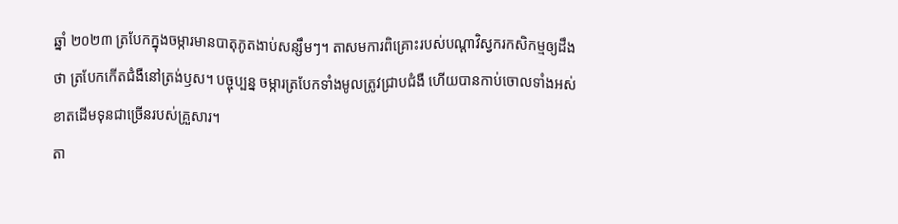ឆ្នាំ ២០២៣ ត្របែកក្នុងចម្ការមានបាតុភូតងាប់សន្សឹមៗ។ តាសមការពិគ្រោះរបស់បណ្តាវិស្វករកសិកម្មឲ្យដឹងថា ត្របែកកើតជំងឺនៅត្រង់ឫស។ បច្ចុប្បន្ន ចម្ការត្របែកទាំងមូលត្រូវជ្រាបជំងឺ ហើយបានកាប់ចោលទាំងអស់ ខាតដើមទុនជាច្រើនរបស់គ្រួសារ។
តា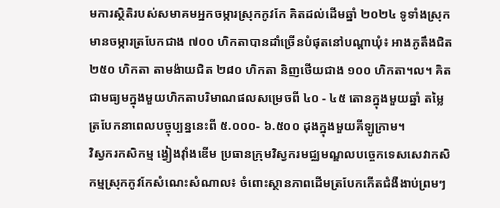មការស្ថិតិរបស់សមាគមអ្នកចម្ការស្រុកកូវកែ គិតដល់ដើមឆ្នាំ ២០២៤ ទូទាំងស្រុកមានចម្ការត្របែកជាង ៧០០ ហិកតាបានដាំច្រើនបំផុតនៅបណ្តាឃុំ៖ អាងភូតឹងជិត ២៥០ ហិកតា តាមង៉ាយជិត ២៨០ ហិកតា និញថើយជាង ១០០ ហិកតា។ល។ គិតជាមធ្យមក្នុងមួយហិកតាបរិមាណផលសម្រេចពី ៤០ - ៤៥ តោនក្នុងមួយឆ្នាំ តម្លៃត្របែកនាពេលបច្ចុប្បន្ននេះពី ៥.០០០- ៦.៥០០ ដុងក្នុងមួយគីឡូក្រាម។
វិស្វករកសិកម្ម ង្វៀងវ៉ាំងឌើម ប្រធានក្រុមវិស្វករមជ្ឈមណ្ឌលបច្ចេកទេសសេវាកសិកម្មស្រុកកូវកែសំណេះសំណាល៖ ចំពោះស្ថានភាពដើមត្របែកកើតជំងឺងាប់ព្រមៗ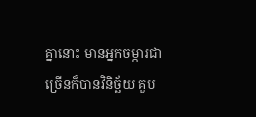គ្នានោះ មានអ្នកចម្ការជាច្រើនក៏បានវិនិច្ឆ័យ គួប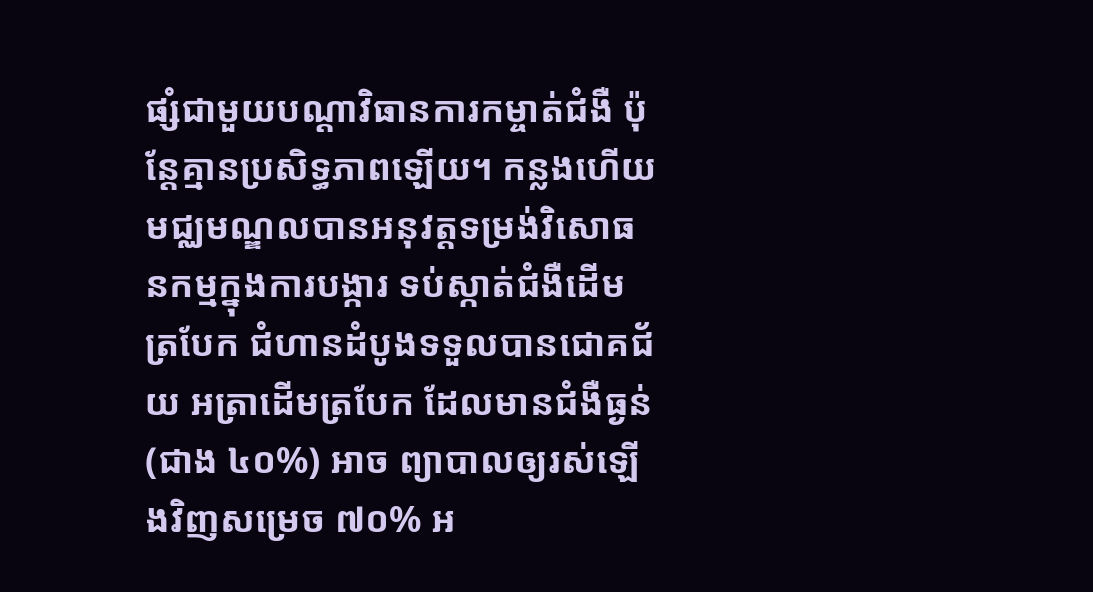ផ្សំជាមួយបណ្តាវិធានការកម្ចាត់ជំងឺ ប៉ុន្តែគ្មានប្រសិទ្ធភាពឡើយ។ កន្លងហើយ មជ្ឈមណ្ឌលបានអនុវត្តទម្រង់វិសោធនកម្មក្នុងការបង្ការ ទប់ស្កាត់ជំងឺដើមត្របែក ជំហានដំបូងទទួលបានជោគជ័យ អត្រាដើមត្របែក ដែលមានជំងឺធ្ងន់ (ជាង ៤០%) អាច ព្យាបាលឲ្យរស់ឡើងវិញសម្រេច ៧០% អ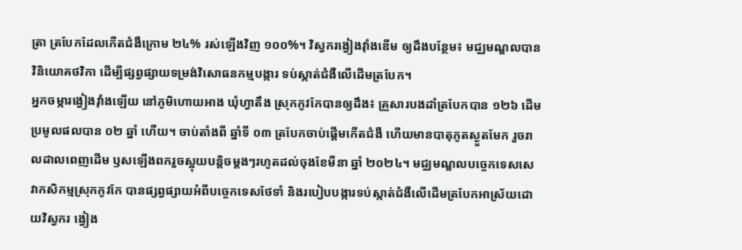ត្រា ត្របែកដែលកើតជំងឺក្រោម ២៤% រស់ឡើងវិញ ១០០%។ វិស្វករង្វៀងវ៉ាំងឌើម ឲ្យដឹងបន្ថែម៖ មជ្ឈមណ្ឌលបានវិនិយោគថវិកា ដើម្បីផ្សព្វផ្សាយទម្រង់វិសោធនកម្មបង្ការ ទប់ស្កាត់ជំងឺលើដើមត្របែក។
អ្នកចម្ការង្វៀងវ៉ាំងឡើយ នៅភូមិហោយអាង ឃុំហ្វាតឹង ស្រុកកូវកែបានឲ្យដឹង៖ គ្រួសារបងដាំត្របែកបាន ១២៦ ដើមប្រមូលផលបាន ០២ ឆ្នាំ ហើយ។ ចាប់តាំងពី ឆ្នាំទី ០៣ ត្របែកចាប់ផ្តើមកើតជំងឺ ហើយមានបាតុភូតស្ងួតមែក រួចរាលដាលពេញដើម ឫសឡើងពករួចស្អុយបន្តិចម្ដងៗរហូតដល់ចុងខែមីនា ឆ្នាំ ២០២៤។ មជ្ឈមណ្ឌលបច្ចេកទេសសេវាកសិកម្មស្រុកកូវកែ បានផ្សព្វផ្សាយអំពីបច្ចេកទេសថែទាំ និងរបៀបបង្ការទប់ស្កាត់ជំងឺលើដើមត្របែកអាស្រ័យដោយវិស្វករ ង្វៀង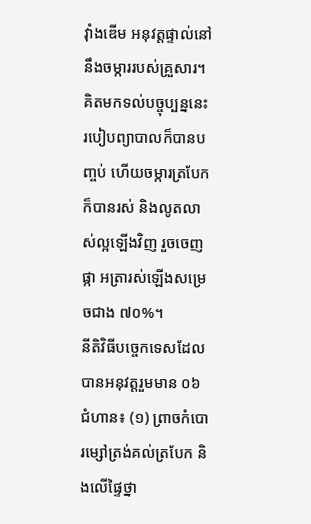វ៉ាំងឌើម អនុវត្តផ្ទាល់នៅនឹងចម្ការរបស់គ្រួសារ។ គិតមកទល់បច្ចុប្បន្ននេះ របៀបព្យាបាលក៏បានបញ្ចប់ ហើយចម្ការត្របែកក៏បានរស់ និងលូតលាស់ល្អឡើងវិញ រួចចេញផ្កា អត្រារស់ឡើងសម្រេចជាង ៧០%។
នីតិវិធីបច្ចេកទេសដែលបានអនុវត្តរួមមាន ០៦ ជំហាន៖ (១) ព្រាចកំបោរម្សៅត្រង់គល់ត្របែក និងលើផ្ទៃថ្នា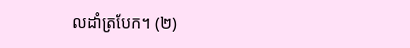លដាំត្របែក។ (២)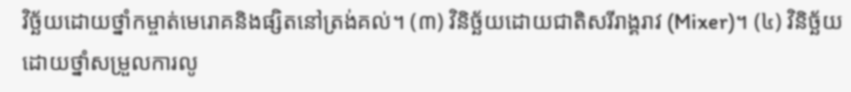វិច្ឆ័យដោយថ្នាំកម្ចាត់មេរោគនិងផ្សិតនៅត្រង់គល់។ (៣) វិនិច្ឆ័យដោយជាតិសរីរាង្គរាវ (Mixer)។ (៤) វិនិច្ឆ័យដោយថ្នាំសម្រួលការលូ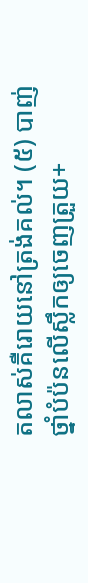តលាស់គឺរោយនៅត្រង់គល់។ (៥) បាញ់ថ្នាំបំប៉នលើស្លឹកឲ្យចេញត្រួយ+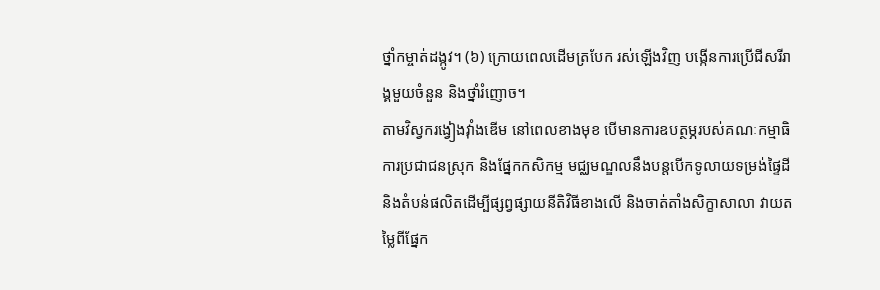ថ្នាំកម្ចាត់ដង្កូវ។ (៦) ក្រោយពេលដើមត្របែក រស់ឡើងវិញ បង្កើនការប្រើជីសរីរាង្គមួយចំនួន និងថ្នាំរំញោច។
តាមវិស្វករង្វៀងវ៉ាំងឌើម នៅពេលខាងមុខ បើមានការឧបត្ថម្ភរបស់គណៈកម្មាធិការប្រជាជនស្រុក និងផ្នែកកសិកម្ម មជ្ឈមណ្ឌលនឹងបន្តបើកទូលាយទម្រង់ផ្ទៃដី និងតំបន់ផលិតដើម្បីផ្សព្វផ្សាយនីតិវិធីខាងលើ និងចាត់តាំងសិក្ខាសាលា វាយតម្លៃពីផ្នែក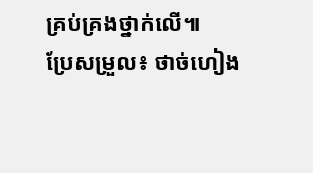គ្រប់គ្រងថ្នាក់លើ៕
ប្រែសម្រួល៖ ថាច់ហៀង